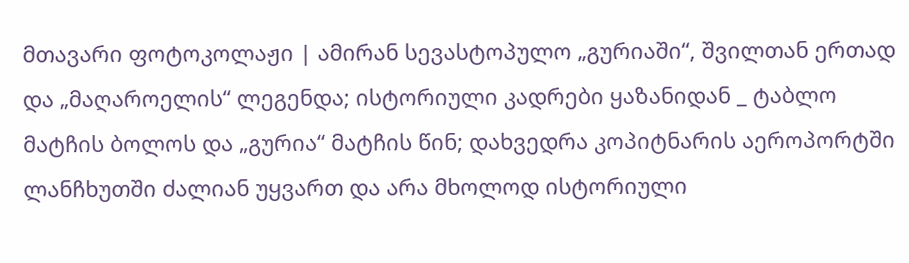მთავარი ფოტოკოლაჟი | ამირან სევასტოპულო „გურიაში“, შვილთან ერთად და „მაღაროელის“ ლეგენდა; ისტორიული კადრები ყაზანიდან _ ტაბლო მატჩის ბოლოს და „გურია“ მატჩის წინ; დახვედრა კოპიტნარის აეროპორტში
ლანჩხუთში ძალიან უყვართ და არა მხოლოდ ისტორიული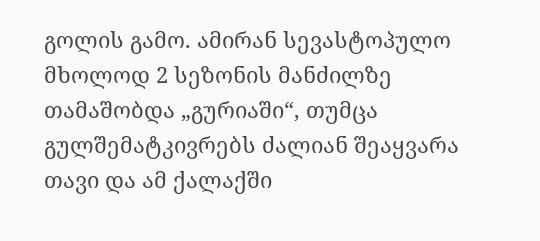გოლის გამო. ამირან სევასტოპულო მხოლოდ 2 სეზონის მანძილზე თამაშობდა „გურიაში“, თუმცა გულშემატკივრებს ძალიან შეაყვარა თავი და ამ ქალაქში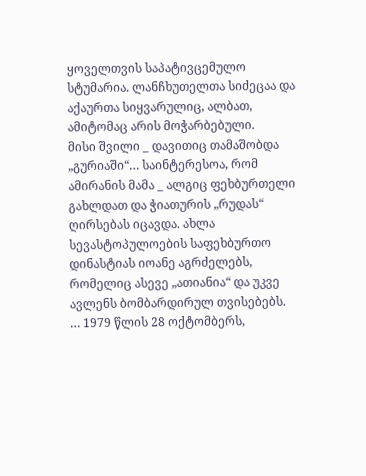ყოველთვის საპატივცემულო სტუმარია. ლანჩხუთელთა სიძეცაა და აქაურთა სიყვარულიც, ალბათ, ამიტომაც არის მოჭარბებული.
მისი შვილი _ დავითიც თამაშობდა „გურიაში“… საინტერესოა, რომ ამირანის მამა _ ალგიც ფეხბურთელი გახლდათ და ჭიათურის „რუდას“ ღირსებას იცავდა. ახლა სევასტოპულოების საფეხბურთო დინასტიას იოანე აგრძელებს, რომელიც ასევე „ათიანია“ და უკვე ავლენს ბომბარდირულ თვისებებს.
… 1979 წლის 28 ოქტომბერს,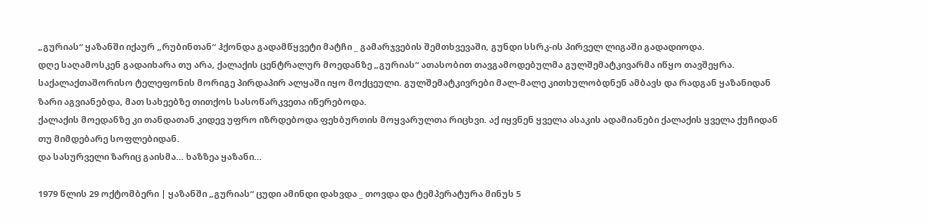„გურიას“ ყაზანში იქაურ „რუბინთან“ ჰქონდა გადამწყვეტი მატჩი _ გამარჯვების შემთხვევაში, გუნდი სსრკ-ის პირველ ლიგაში გადადიოდა.
დღე საღამოსკენ გადაიხარა თუ არა, ქალაქის ცენტრალურ მოედანზე „გურიას“ ათასობით თავგამოდებულმა გულშემატკივარმა იწყო თავშეყრა. საქალაქთაშორისო ტელეფონის მორიგე პირდაპირ ალყაში იყო მოქცეული. გულშემატკივრები მალ-მალე კითხულობდნენ ამბავს და რადგან ყაზანიდან ზარი აგვიანებდა, მათ სახეებზე თითქოს სასოწარკვეთა იწერებოდა.
ქალაქის მოედანზე კი თანდათან კიდევ უფრო იზრდებოდა ფეხბურთის მოყვარულთა რიცხვი. აქ იყვნენ ყველა ასაკის ადამიანები ქალაქის ყველა ქუჩიდან თუ მიმდებარე სოფლებიდან.
და სასურველი ზარიც გაისმა… ხაზზეა ყაზანი…

1979 წლის 29 ოქტომბერი | ყაზანში „გურიას“ ცუდი ამინდი დახვდა _ თოვდა და ტემპერატურა მინუს 5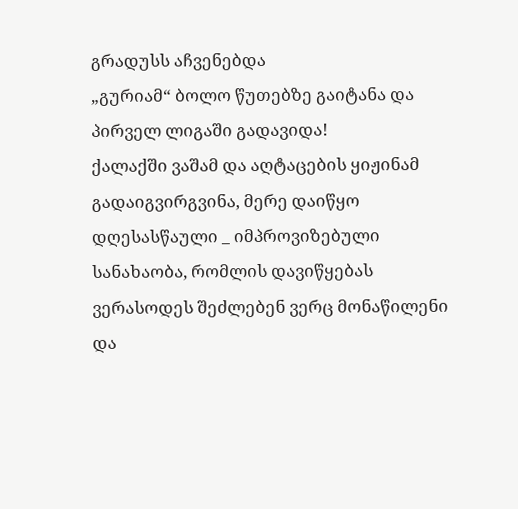გრადუსს აჩვენებდა
„გურიამ“ ბოლო წუთებზე გაიტანა და პირველ ლიგაში გადავიდა!
ქალაქში ვაშამ და აღტაცების ყიჟინამ გადაიგვირგვინა, მერე დაიწყო დღესასწაული _ იმპროვიზებული სანახაობა, რომლის დავიწყებას ვერასოდეს შეძლებენ ვერც მონაწილენი და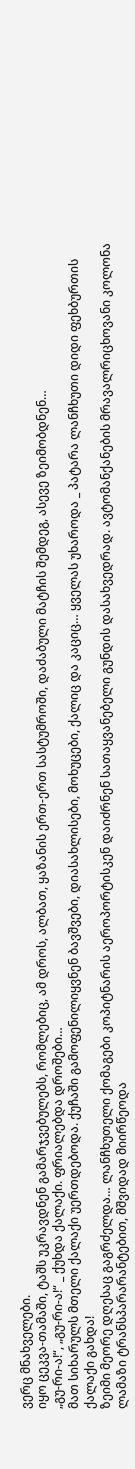ვერც მნახველები.
იყო ცეკვა-თამაში, ტაშს უკრავდნენ გამარჯვებულებს, რომლებიც, ამ დროს, ალბათ, ყაზანის ერთ-ერთ სასტუმროში, დაძაბული მატჩის შემდეგ, ასევე ზეიმობდნენ…
„გუ-რი-ა!“, „გუ-რი-ა!“ _ ქუხდა ქალაქი. ფრიალებდა დროშები…
მათ სიხარულს მთელი ქალაქი უერთდებოდა. ქუჩაში გამოფენილიყვნენ ბავშვები, დიასახლისები, მოხუცები, ქალიც და კაციც… ყველას უხაროდა _ პატარა ლანჩხუთი დიდი ფეხბურთის ქალაქი გახდა!
ზეიმი მეორე დღესაც გაგრძელდა… ლანჩხუთელი ქომაგები კოპიტნარის აეროპორტისკენ დაიძრნენ სათაყვანებელი გუნდის დასახვედრად. ავტომანქანების მრავალრიცხოვანი კოლონა ლამაზი ტრანსპარარანტებით, მშვიდად მიირწეოდა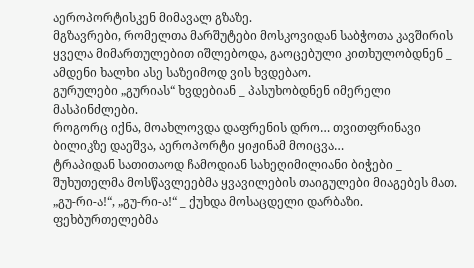აეროპორტისკენ მიმავალ გზაზე.
მგზავრები, რომელთა მარშუტები მოსკოვიდან საბჭოთა კავშირის ყველა მიმართულებით იშლებოდა, გაოცებული კითხულობდნენ _ ამდენი ხალხი ასე საზეიმოდ ვის ხვდებაო.
გურულები „გურიას“ ხვდებიან _ პასუხობდნენ იმერელი მასპინძლები.
როგორც იქნა, მოახლოვდა დაფრენის დრო… თვითფრინავი ბილიკზე დაეშვა, აეროპორტი ყიჟინამ მოიცვა…
ტრაპიდან სათითაოდ ჩამოდიან სახეღიმილიანი ბიჭები _ შუხუთელმა მოსწავლეებმა ყვავილების თაიგულები მიაგებეს მათ.
„გუ-რი-ა!“, „გუ-რი-ა!“ _ ქუხდა მოსაცდელი დარბაზი. ფეხბურთელებმა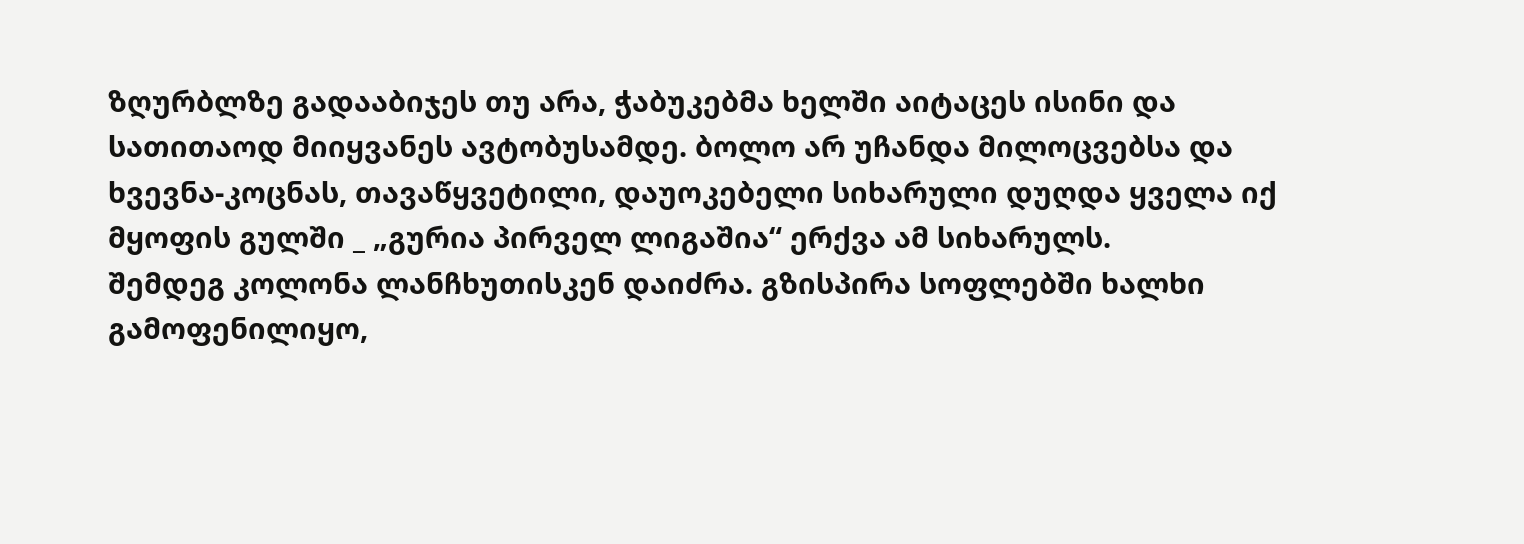ზღურბლზე გადააბიჯეს თუ არა, ჭაბუკებმა ხელში აიტაცეს ისინი და სათითაოდ მიიყვანეს ავტობუსამდე. ბოლო არ უჩანდა მილოცვებსა და ხვევნა-კოცნას, თავაწყვეტილი, დაუოკებელი სიხარული დუღდა ყველა იქ მყოფის გულში _ „გურია პირველ ლიგაშია“ ერქვა ამ სიხარულს.
შემდეგ კოლონა ლანჩხუთისკენ დაიძრა. გზისპირა სოფლებში ხალხი გამოფენილიყო,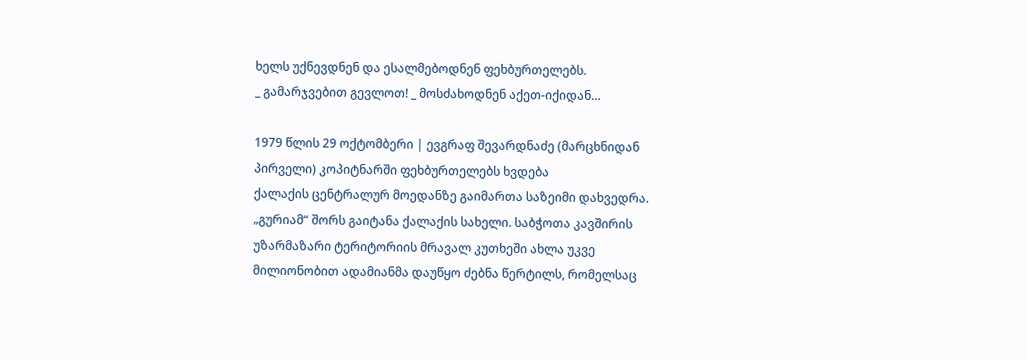ხელს უქნევდნენ და ესალმებოდნენ ფეხბურთელებს.
_ გამარჯვებით გევლოთ! _ მოსძახოდნენ აქეთ-იქიდან…

1979 წლის 29 ოქტომბერი | ევგრაფ შევარდნაძე (მარცხნიდან პირველი) კოპიტნარში ფეხბურთელებს ხვდება
ქალაქის ცენტრალურ მოედანზე გაიმართა საზეიმი დახვედრა. „გურიამ“ შორს გაიტანა ქალაქის სახელი. საბჭოთა კავშირის უზარმაზარი ტერიტორიის მრავალ კუთხეში ახლა უკვე მილიონობით ადამიანმა დაუწყო ძებნა წერტილს, რომელსაც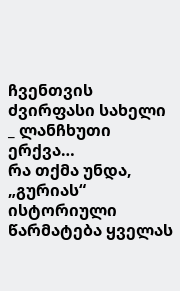ჩვენთვის ძვირფასი სახელი _ ლანჩხუთი ერქვა…
რა თქმა უნდა, „გურიას“ ისტორიული წარმატება ყველას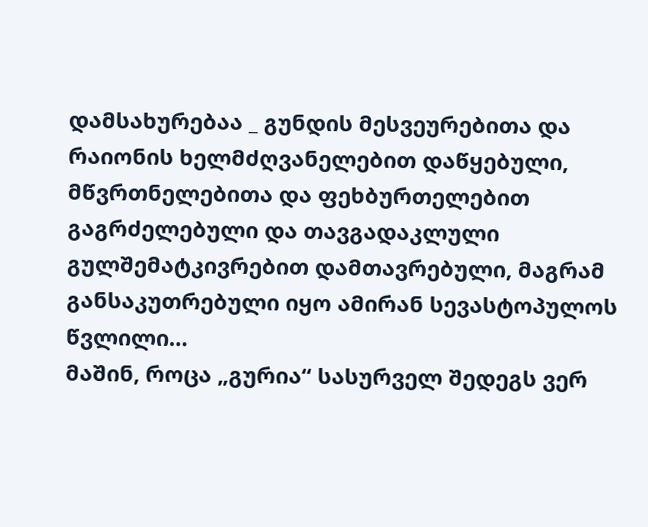დამსახურებაა _ გუნდის მესვეურებითა და რაიონის ხელმძღვანელებით დაწყებული, მწვრთნელებითა და ფეხბურთელებით გაგრძელებული და თავგადაკლული გულშემატკივრებით დამთავრებული, მაგრამ განსაკუთრებული იყო ამირან სევასტოპულოს წვლილი…
მაშინ, როცა „გურია“ სასურველ შედეგს ვერ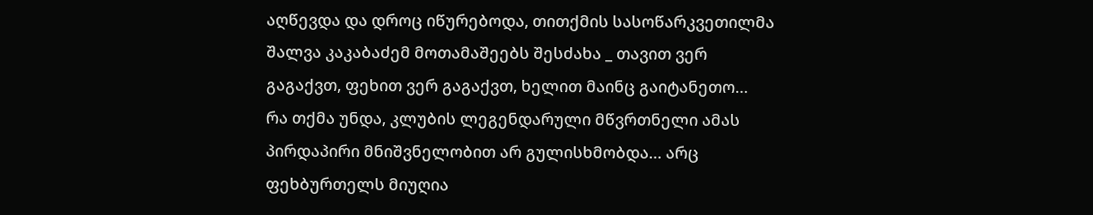აღწევდა და დროც იწურებოდა, თითქმის სასოწარკვეთილმა შალვა კაკაბაძემ მოთამაშეებს შესძახა _ თავით ვერ გაგაქვთ, ფეხით ვერ გაგაქვთ, ხელით მაინც გაიტანეთო…
რა თქმა უნდა, კლუბის ლეგენდარული მწვრთნელი ამას პირდაპირი მნიშვნელობით არ გულისხმობდა… არც ფეხბურთელს მიუღია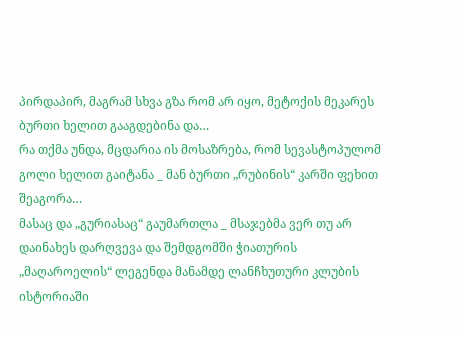პირდაპირ, მაგრამ სხვა გზა რომ არ იყო, მეტოქის მეკარეს ბურთი ხელით გააგდებინა და…
რა თქმა უნდა, მცდარია ის მოსაზრება, რომ სევასტოპულომ გოლი ხელით გაიტანა _ მან ბურთი „რუბინის“ კარში ფეხით შეაგორა…
მასაც და „გურიასაც“ გაუმართლა _ მსაჯებმა ვერ თუ არ დაინახეს დარღვევა და შემდგომში ჭიათურის „მაღაროელის“ ლეგენდა მანამდე ლანჩხუთური კლუბის ისტორიაში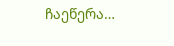ჩაეწერა…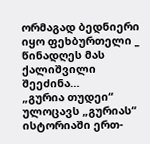ორმაგად ბედნიერი იყო ფეხბურთელი _ წინადღეს მას ქალიშვილი შეეძინა…
„გურია თუდეი“ ულოცავს „გურიას“ ისტორიაში ერთ-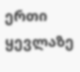ერთი ყევლაზე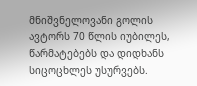მნიშვნელოვანი გოლის ავტორს 70 წლის იუბილეს, წარმატებებს და დიდხანს სიცოცხლეს უსურვებს.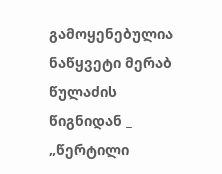გამოყენებულია ნაწყვეტი მერაბ წულაძის წიგნიდან _ „წერტილი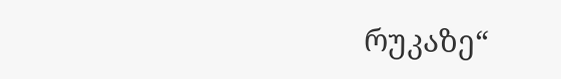რუკაზე“